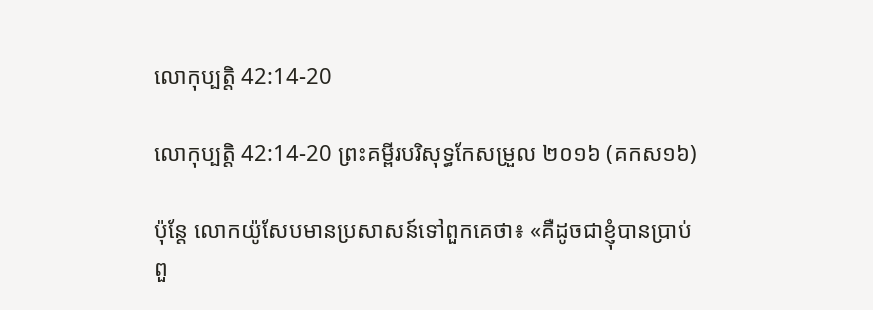លោកុប្បត្តិ 42:14-20

លោកុប្បត្តិ 42:14-20 ព្រះគម្ពីរបរិសុទ្ធកែសម្រួល ២០១៦ (គកស១៦)

ប៉ុន្ដែ លោកយ៉ូសែបមានប្រសាសន៍ទៅពួក‌គេថា៖ «គឺដូចជាខ្ញុំបានប្រាប់ពួ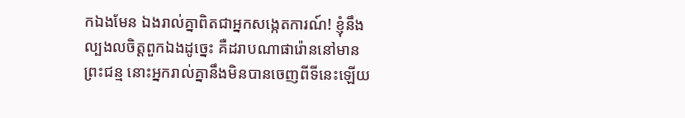កឯងមែន ឯងរាល់គ្នាពិតជាអ្នកសង្កេតការណ៍! ខ្ញុំនឹងល្បងលចិត្តពួកឯងដូច្នេះ គឺដរាបណាផារ៉ោននៅមានព្រះ‌ជន្ម នោះអ្នករាល់គ្នានឹងមិនបានចេញពីទីនេះឡើយ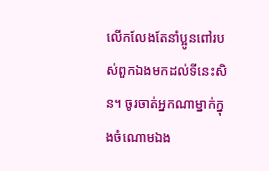លើកលែងតែនាំប្អូនពៅរបស់ពួកឯងមកដល់ទីនេះសិន។ ចូរចាត់អ្នកណាម្នាក់ក្នុងចំណោមឯង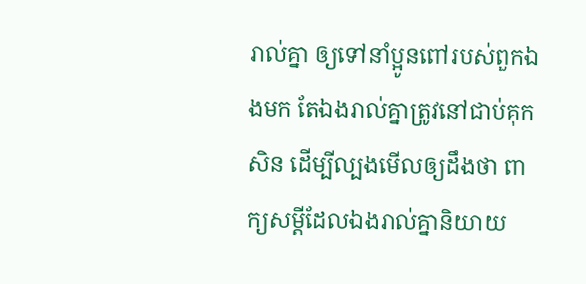រាល់គ្នា ឲ្យទៅនាំប្អូនពៅរបស់ពួកឯងមក តែឯងរាល់គ្នាត្រូវនៅជាប់គុកសិន ដើម្បីល្បងមើលឲ្យដឹងថា ពាក្យសម្ដីដែលឯងរាល់គ្នានិយាយ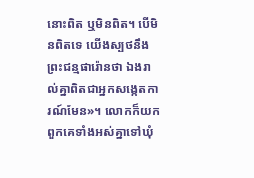នោះពិត ឬមិនពិត។ បើមិនពិតទេ យើងស្បថនឹងព្រះជន្មផារ៉ោនថា ឯងរាល់គ្នាពិតជាអ្នកសង្កេត‌ការណ៍មែន»។ លោកក៏យកពួក‌គេទាំងអស់គ្នាទៅឃុំ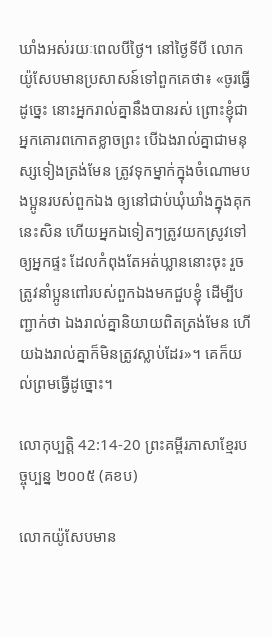ឃាំងអស់រយៈពេលបីថ្ងៃ។ នៅថ្ងៃទីបី លោកយ៉ូសែបមានប្រសាសន៍ទៅពួក‌គេថា៖ «ចូរធ្វើដូច្នេះ នោះអ្នករាល់គ្នានឹងបានរស់ ព្រោះខ្ញុំជាអ្នកគោរពកោតខ្លាចព្រះ បើឯងរាល់គ្នាជាមនុស្សទៀងត្រង់មែន ត្រូវទុកម្នាក់ក្នុងចំណោមបង‌ប្អូនរបស់ពួកឯង ឲ្យនៅជាប់ឃុំឃាំងក្នុងគុកនេះសិន ហើយអ្នកឯទៀតៗត្រូវយកស្រូវទៅឲ្យអ្នកផ្ទះ ដែលកំពុងតែអត់ឃ្លាននោះចុះ រួចត្រូវនាំប្អូនពៅរបស់ពួកឯងមកជួបខ្ញុំ ដើម្បីបញ្ជាក់ថា ឯងរាល់គ្នានិយាយពិតត្រង់មែន ហើយឯងរាល់គ្នាក៏មិនត្រូវស្លាប់ដែរ»។ គេក៏យល់ព្រមធ្វើដូច្នោះ។

លោកុប្បត្តិ 42:14-20 ព្រះគម្ពីរភាសាខ្មែរបច្ចុប្បន្ន ២០០៥ (គខប)

លោកយ៉ូសែបមាន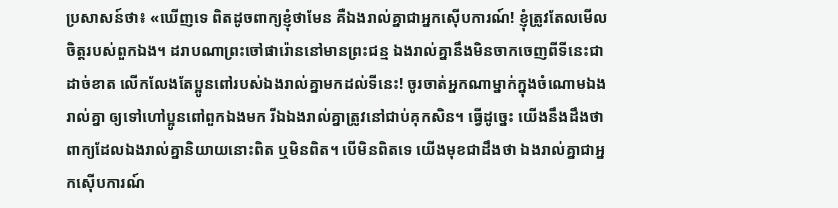ប្រសាសន៍ថា៖ «ឃើញទេ ពិតដូចពាក្យខ្ញុំថាមែន គឺឯងរាល់គ្នាជាអ្នកស៊ើប‌ការណ៍! ខ្ញុំត្រូវតែលមើលចិត្តរបស់ពួកឯង។ ដរាបណាព្រះចៅផារ៉ោននៅមានព្រះ‌ជន្ម ឯងរាល់គ្នានឹងមិនចាកចេញពីទីនេះជាដាច់ខាត លើក‌លែងតែប្អូនពៅរបស់ឯងរាល់គ្នាមកដល់ទីនេះ! ចូរចាត់អ្នកណាម្នាក់ក្នុងចំណោមឯងរាល់គ្នា ឲ្យទៅហៅប្អូនពៅពួកឯងមក រីឯឯងរាល់គ្នាត្រូវនៅជាប់គុកសិន។ ធ្វើដូច្នេះ យើងនឹងដឹងថាពាក្យដែលឯងរាល់គ្នានិយាយនោះពិត ឬមិនពិត។ បើមិនពិតទេ យើងមុខជាដឹងថា ឯងរាល់គ្នាជាអ្នកស៊ើប‌ការណ៍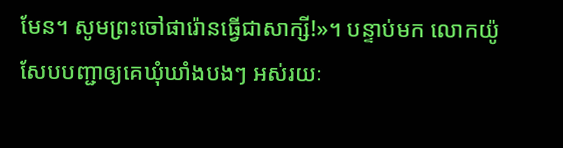មែន។ សូមព្រះចៅផារ៉ោនធ្វើជាសាក្សី!»។ បន្ទាប់មក លោកយ៉ូសែបបញ្ជាឲ្យគេឃុំ‌ឃាំងបងៗ អស់រយៈ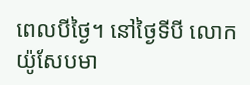ពេលបីថ្ងៃ។ នៅថ្ងៃទីបី លោកយ៉ូសែបមា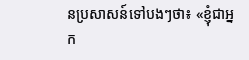នប្រសាសន៍ទៅបងៗថា៖ «ខ្ញុំជាអ្នក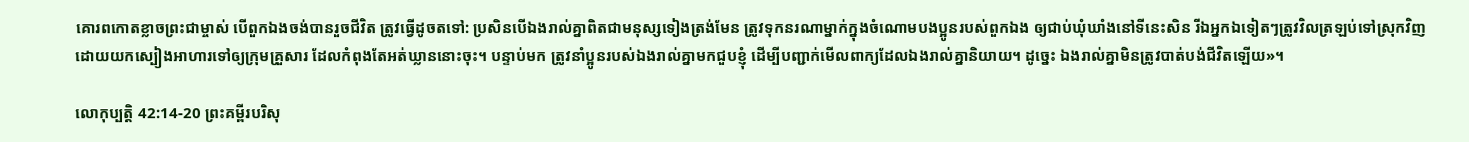គោរពកោតខ្លាចព្រះ‌ជាម្ចាស់ បើពួកឯងចង់បានរួចជីវិត ត្រូវធ្វើដូចតទៅ: ប្រសិនបើឯងរាល់គ្នាពិតជាមនុស្សទៀងត្រង់មែន ត្រូវទុកនរណាម្នាក់ក្នុងចំណោមបងប្អូនរបស់ពួកឯង ឲ្យជាប់ឃុំ‌ឃាំងនៅទីនេះសិន រីឯអ្នកឯទៀតៗត្រូវវិលត្រឡប់ទៅស្រុកវិញ ដោយយកស្បៀងអាហារទៅឲ្យក្រុមគ្រួសារ ដែលកំពុងតែអត់ឃ្លាននោះចុះ។ បន្ទាប់មក ត្រូវនាំប្អូនរបស់ឯងរាល់គ្នាមកជួបខ្ញុំ ដើម្បីបញ្ជាក់មើលពាក្យដែលឯងរាល់គ្នានិយាយ។ ដូច្នេះ ឯងរាល់គ្នាមិនត្រូវបាត់បង់ជីវិតឡើយ»។

លោកុប្បត្តិ 42:14-20 ព្រះគម្ពីរបរិសុ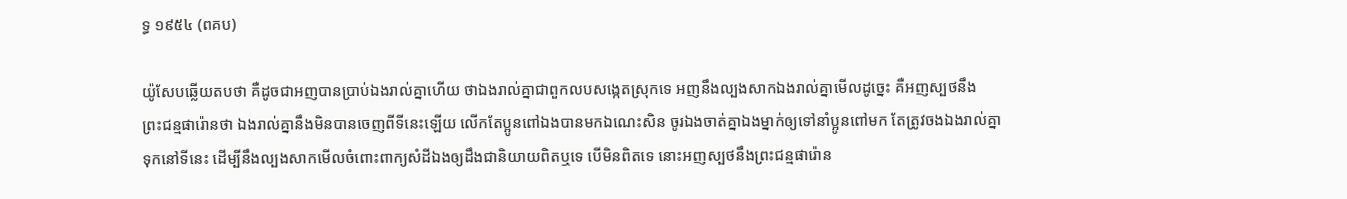ទ្ធ ១៩៥៤ (ពគប)

យ៉ូសែបឆ្លើយតបថា គឺដូចជាអញបានប្រាប់ឯងរាល់គ្នាហើយ ថាឯងរាល់គ្នាជាពួកលបសង្កេតស្រុកទេ អញនឹងល្បងសាកឯងរាល់គ្នាមើលដូច្នេះ គឺអញស្បថនឹងព្រះ‌ជន្មផារ៉ោនថា ឯងរាល់គ្នានឹងមិនបានចេញពីទីនេះឡើយ លើកតែប្អូនពៅឯងបានមកឯណេះសិន ចូរឯងចាត់គ្នាឯងម្នាក់ឲ្យទៅនាំប្អូនពៅមក តែត្រូវចងឯងរាល់គ្នាទុកនៅទីនេះ ដើម្បីនឹងល្បងសាកមើលចំពោះពាក្យសំដីឯងឲ្យដឹងជានិយាយពិតឬទេ បើមិនពិតទេ នោះអញស្បថនឹងព្រះ‌ជន្មផារ៉ោន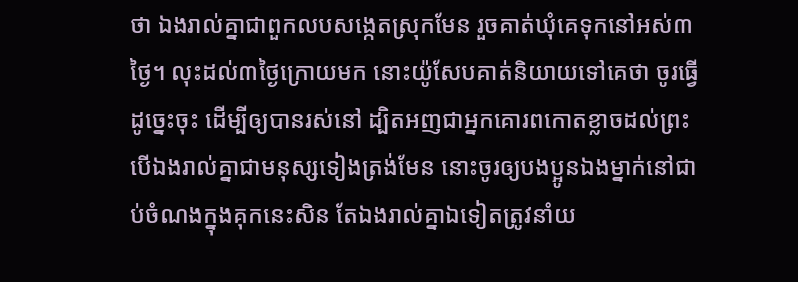ថា ឯងរាល់គ្នាជាពួកលបសង្កេតស្រុកមែន រួចគាត់ឃុំគេទុកនៅអស់៣ថ្ងៃ។ លុះដល់៣ថ្ងៃក្រោយមក នោះយ៉ូសែបគាត់និយាយទៅគេថា ចូរធ្វើដូច្នេះចុះ ដើម្បីឲ្យបានរស់នៅ ដ្បិតអញជាអ្នកគោរពកោត‌ខ្លាចដល់ព្រះ បើឯងរាល់គ្នាជាមនុស្សទៀងត្រង់មែន នោះចូរឲ្យបងប្អូនឯងម្នាក់នៅជាប់ចំណងក្នុងគុកនេះសិន តែឯងរាល់គ្នាឯទៀតត្រូវនាំយ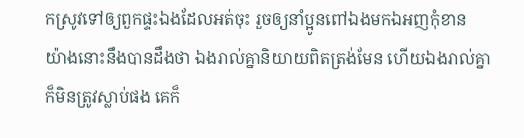កស្រូវទៅឲ្យពួកផ្ទះឯងដែលអត់ចុះ រួចឲ្យនាំប្អូនពៅឯងមកឯអញកុំខាន យ៉ាងនោះនឹងបានដឹងថា ឯងរាល់គ្នានិយាយពិតត្រង់មែន ហើយឯងរាល់គ្នាក៏មិនត្រូវស្លាប់ផង គេក៏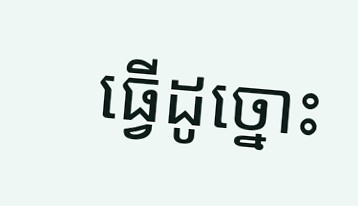ធ្វើដូច្នោះ